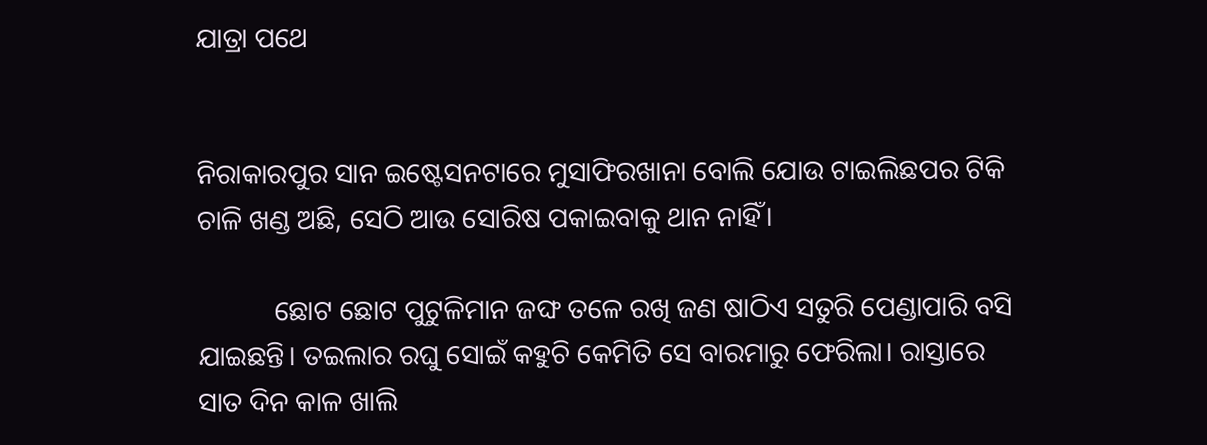ଯାତ୍ରା ପଥେ


ନିରାକାରପୁର ସାନ ଇଷ୍ଟେସନଟାରେ ମୁସାଫିରଖାନା ବୋଲି ଯୋଉ ଟାଇଲିଛପର ଟିକି ଚାଳି ଖଣ୍ଡ ଅଛି, ସେଠି ଆଉ ସୋରିଷ ପକାଇବାକୁ ଥାନ ନାହିଁ।

           ଛୋଟ ଛୋଟ ପୁଟୁଳିମାନ ଜଙ୍ଘ ତଳେ ରଖି ଜଣ ଷାଠିଏ ସତୁରି ପେଣ୍ଡାପାରି ବସି ଯାଇଛନ୍ତି। ତଇଲାର ରଘୁ ସୋଇଁ କହୁଚି କେମିତି ସେ ବାରମାରୁ ଫେରିଲା। ରାସ୍ତାରେ ସାତ ଦିନ କାଳ ଖାଲି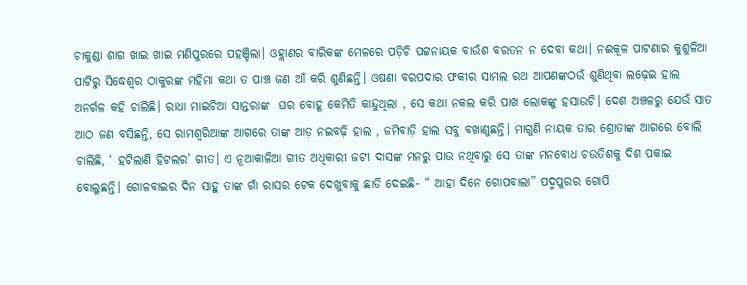ଚାକୁଣ୍ଡା ଶାଗ ଖାଇ ଖାଇ ମଣିପୁରରେ ପହଞ୍ଚିଲା। ଓହ୍ଲାଣର ବାରିକଙ୍କ ମେଳରେ ପଡ଼ିଚି ପଟ୍ଟନାୟକ ବାଉଁଶ ବରତନ ନ ଦେବା କଥା। ନଈକୂଳ ପାଟଣାର କୁଶୁଳିଆ ପାଟିରୁ ସିଦ୍ଧେଶ୍ବର ଠାକୁରଙ୍କ ମହିମା କଥା ତ ପାଞ୍ଚ ଜଣ ଆଁ କରି ଶୁଣିଛନ୍ତି। ଓଷଣା ବରପଦାର ଫକୀର ସାମଲ ରଥ ଆପଣଙ୍କଠଉଁ ଶୁଣିଥିବା ଲଢ଼େଇ ହାଲ ଅନର୍ଗଳ କହି ଚାଲିଛି। ରାଧା ମାଇଚିଆ ସାନ୍ତରାଙ୍କ  ଘର ବୋହୂ କେମିତି କାନ୍ଦୁଥିଲା , ସେ କଥା ନକଲ କରି ପାଖ ଲୋକଙ୍କୁ ହସାଉଚି। ଦେଶ ଅଞ୍ଚଳରୁ ଯେଉଁ ସାତ ଆଠ ଜଣ ବସିଛନ୍ତି, ସେ ରାମଶ୍ବରିଆଙ୍କ ଆଗରେ ତାଙ୍କ ଆଡ଼ ନଇବଢ଼ି ହାଲ , ଜମିବାଡ଼ି ହାଲ ସବୁ ବଖାଣୁଛନ୍ତି। ମାଗୁଣି ନାୟକ ତାର ଶ୍ରୋତାଙ୍କ ଆଗରେ ବୋଲି ଚାଲିଛି, ‘ ହଟିଲାଣି ହିଟଲର’ ଗୀତ। ଏ ନୂଆକାଳିଆ ଗୀତ ଅଧିକାରୀ ଜଟୀ ଦାସଙ୍କ ମନରୁ ପାଉ ନଥିବାରୁ ସେ ତାଙ୍କ ମନବୋଧ ଚଉତିଶକୁ ଦିଶ ପକାଇ ବୋଲୁଛନ୍ତି। ଗୋଳବାଇର ଦିନ ସାହୁ ତାଙ୍କ ଗାଁ ରାସର ଟେକ ଦେଖୁବାକୁ ଛାଡି ଦେଇଛି- “ ଆହା ଦିନେ ଗୋପବାଲା” ପଦ୍ମପୁରର ଗୋପି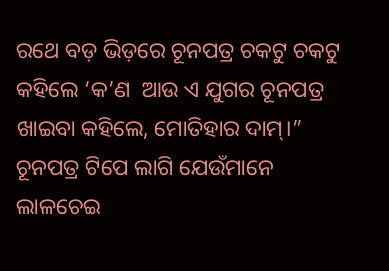ରଥେ ବଡ଼ ଭିଡ଼ରେ ଚୂନପତ୍ର ଚକଟୁ ଚକଟୁ କହିଲେ ‘କ’ଣ  ଆଉ ଏ ଯୁଗର ଚୂନପତ୍ର ଖାଇବା କହିଲେ, ମୋତିହାର ଦାମ୍‌।” ଚୂନପତ୍ର ଟିପେ ଲାଗି ଯେଉଁମାନେ ଲାଳଚେଇ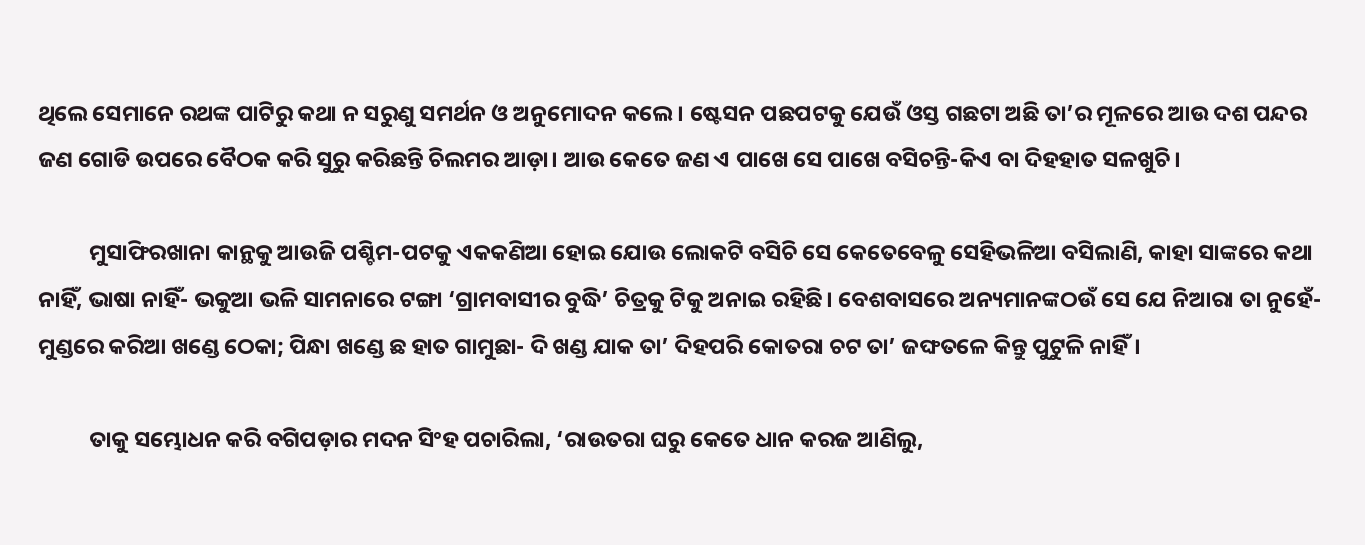ଥିଲେ ସେମାନେ ରଥଙ୍କ ପାଟିରୁ କଥା ନ ସରୁଣୁ ସମର୍ଥନ ଓ ଅନୁମୋଦନ କଲେ। ଷ୍ଟେସନ ପଛପଟକୁ ଯେଉଁ ଓସ୍ତ ଗଛଟା ଅଛି ତା’ର ମୂଳରେ ଆଉ ଦଶ ପନ୍ଦର ଜଣ ଗୋଡି ଉପରେ ବୈଠକ କରି ସୁରୁ କରିଛନ୍ତି ଚିଲମର ଆଡ଼ା। ଆଉ କେତେ ଜଣ ଏ ପାଖେ ସେ ପାଖେ ବସିଚନ୍ତି-କିଏ ବା ଦିହହାତ ସଳଖୁଚି।

          ମୁସାଫିରଖାନା କାନ୍ଥକୁ ଆଉଜି ପଶ୍ଚିମ-ପଟକୁ ଏକକଣିଆ ହୋଇ ଯୋଉ ଲୋକଟି ବସିଚି ସେ କେତେବେଳୁ ସେହିଭଳିଆ ବସିଲାଣି, କାହା ସାଙ୍କରେ କଥା ନାହିଁ, ଭାଷା ନାହିଁ- ଭକୁଆ ଭଳି ସାମନାରେ ଟଙ୍ଗା ‘ଗ୍ରାମବାସୀର ବୁଦ୍ଧି’ ଚିତ୍ରକୁ ଟିକୁ ଅନାଇ ରହିଛି। ବେଶବାସରେ ଅନ୍ୟମାନଙ୍କଠଉଁ ସେ ଯେ ନିଆରା ତା ନୁହେଁ-ମୁଣ୍ଡରେ କରିଆ ଖଣ୍ଡେ ଠେକା; ପିନ୍ଧା ଖଣ୍ଡେ ଛ ହାତ ଗାମୁଛା- ଦି ଖଣ୍ଡ ଯାକ ତା’ ଦିହପରି କୋତରା ଚଟ ତା’ ଜଙ୍ଘତଳେ କିନ୍ତୁ ପୁଟୁଳି ନାହିଁ।

          ତାକୁ ସମ୍ଭୋଧନ କରି ବଗିପଡ଼ାର ମଦନ ସିଂହ ପଚାରିଲା, ‘ରାଉତରା ଘରୁ କେତେ ଧାନ କରଜ ଆଣିଲୁ,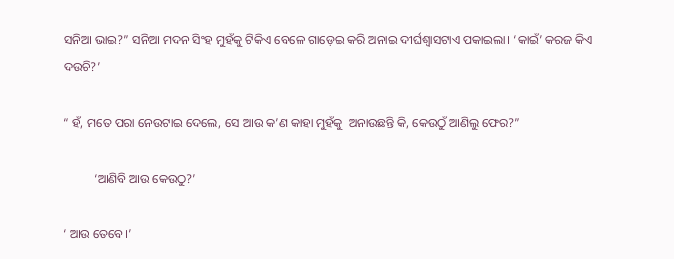ସନିଆ ଭାଇ?” ସନିଆ ମଦନ ସିଂହ ମୁହଁକୁ ଟିକିଏ ବେଳେ ଗାଡ଼େଇ କରି ଅନାଇ ଦୀର୍ଘଶ୍ବାସଟାଏ ପକାଇଲା। ‘କାଇଁ’ କରଜ କିଏ ଦଉଚି?’

“ ହଁ, ମତେ ପରା ନେଉଟାଇ ଦେଲେ, ସେ ଆଉ କ’ଣ କାହା ମୁହଁକୁ  ଅନାଉଛନ୍ତି କି, କେଉଠୁଁ ଆଣିଲୁ ଫେର?”

          ‘ଆଣିବି ଆଉ କେଉଠୁ?’

‘ ଆଉ ତେବେ।’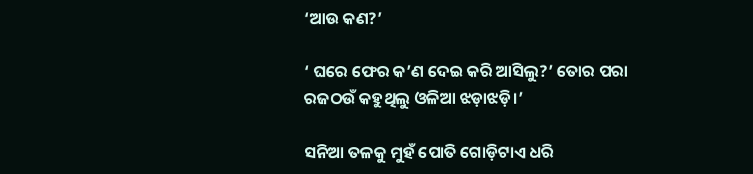‘ଆଉ କଣ?’

‘ ଘରେ ଫେର କ’ଣ ଦେଇ କରି ଆସିଲୁ?’ ତୋର ପରା ରଜଠଉଁ କହୁଥିଲୁ ଓଳିଆ ଝଡ଼ାଝଡ଼ି।’

ସନିଆ ତଳକୁ ମୁହଁ ପୋତି ଗୋଡ଼ିଟାଏ ଧରି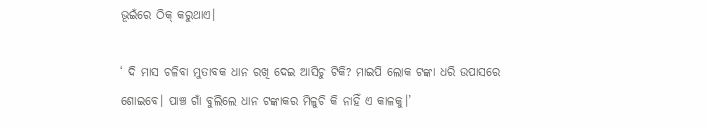ଭୂଇଁରେ ଠିକ୍‌ କରୁଥାଏ।

‘ ଦି ମାସ ଚଳିବା ମୁତାବକ ଧାନ ରଖି ଦେଇ ଆସିଚୁ ଟିକି? ମାଇପି ଲୋକ ଟଙ୍କା ଧରି ଉପାସରେ ଶୋଇବେ। ପାଞ୍ଚ ଗାଁ ବୁଲିଲେ ଧାନ ଟଙ୍କାକର ମିଳୁଚି କି ନାହିଁ ଏ କାଳକୁ।’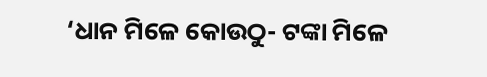‘ଧାନ ମିଳେ କୋଉଠୁ- ଟଙ୍କା ମିଳେ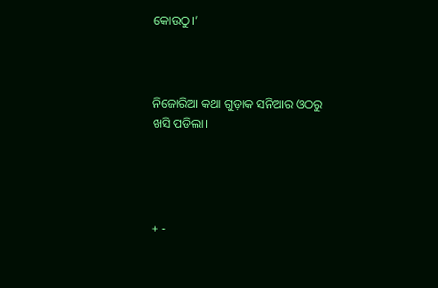କୋଉଠୁ।’



ନିଜୋରିଆ କଥା ଗୁଡ଼ାକ ସନିଆର ଓଠରୁ ଖସି ପଡିଲା।




+ -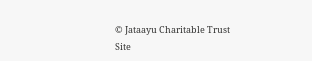© Jataayu Charitable Trust
Site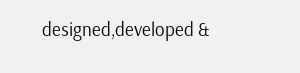designed,developed &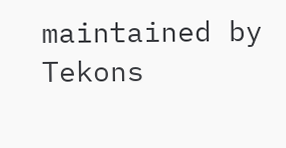maintained by Tekons